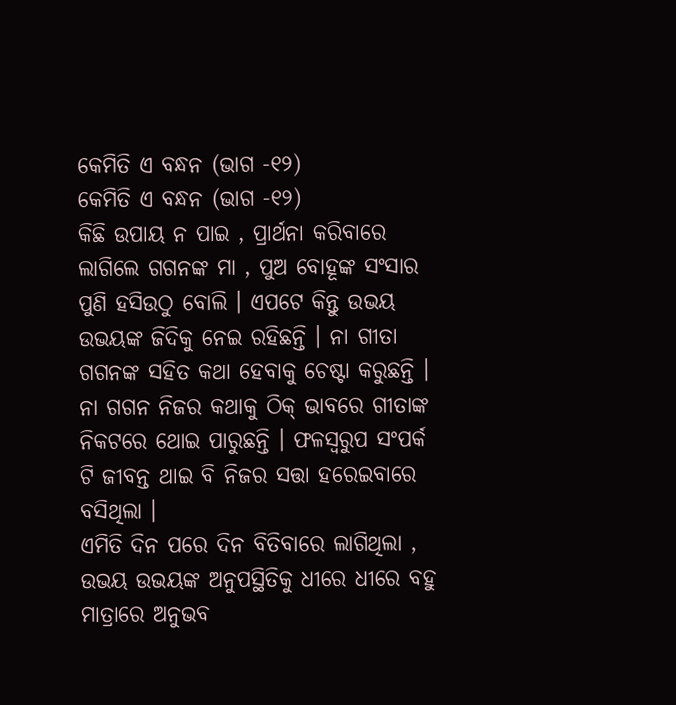କେମିତି ଏ ବନ୍ଧନ (ଭାଗ -୧୨)
କେମିତି ଏ ବନ୍ଧନ (ଭାଗ -୧୨)
କିଛି ଉପାୟ ନ ପାଇ , ପ୍ରାର୍ଥନା କରିବାରେ ଲାଗିଲେ ଗଗନଙ୍କ ମା , ପୁଅ ବୋହୂଙ୍କ ସଂସାର ପୁଣି ହସିଉଠୁ ବୋଲି । ଏପଟେ କିନ୍ତୁ ଉଭୟ ଉଭୟଙ୍କ ଜିଦିକୁ ନେଇ ରହିଛନ୍ତି । ନା ଗୀତା ଗଗନଙ୍କ ସହିତ କଥା ହେବାକୁ ଚେଷ୍ଟା କରୁଛନ୍ତି । ନା ଗଗନ ନିଜର କଥାକୁ ଠିକ୍ ଭାବରେ ଗୀତାଙ୍କ ନିକଟରେ ଥୋଇ ପାରୁଛନ୍ତି । ଫଳସ୍ୱରୁପ ସଂପର୍କ ଟି ଜୀବନ୍ତ ଥାଇ ବି ନିଜର ସତ୍ତା ହରେଇବାରେ ବସିଥିଲା ।
ଏମିତି ଦିନ ପରେ ଦିନ ବିତିବାରେ ଲାଗିଥିଲା , ଉଭୟ ଉଭୟଙ୍କ ଅନୁପସ୍ଥିତିକୁ ଧୀରେ ଧୀରେ ବହୁ ମାତ୍ରାରେ ଅନୁଭବ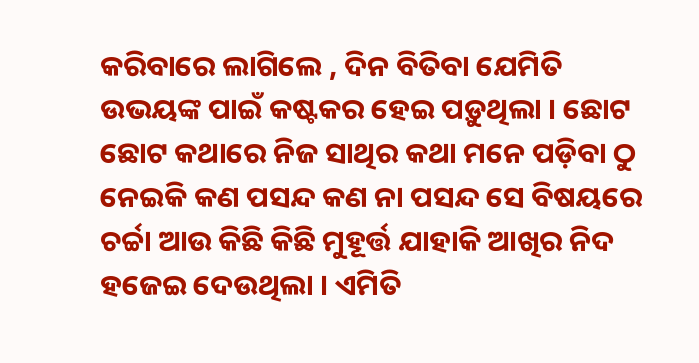କରିବାରେ ଲାଗିଲେ , ଦିନ ବିତିବା ଯେମିତି ଉଭୟଙ୍କ ପାଇଁ କଷ୍ଟକର ହେଇ ପଡ଼ୁଥିଲା । ଛୋଟ ଛୋଟ କଥାରେ ନିଜ ସାଥିର କଥା ମନେ ପଡ଼ିବା ଠୁ ନେଇକି କଣ ପସନ୍ଦ କଣ ନା ପସନ୍ଦ ସେ ବିଷୟରେ ଚର୍ଚ୍ଚା ଆଉ କିଛି କିଛି ମୁହୂର୍ତ୍ତ ଯାହାକି ଆଖିର ନିଦ ହଜେଇ ଦେଉଥିଲା । ଏମିତି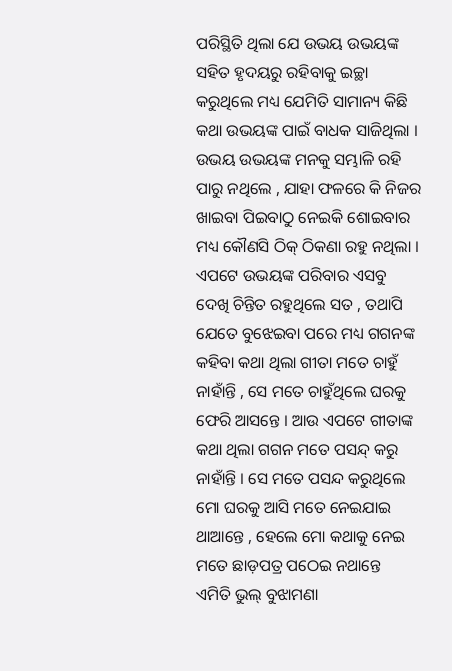ପରିସ୍ଥିତି ଥିଲା ଯେ ଉଭୟ ଉଭୟଙ୍କ ସହିତ ହୃଦୟରୁ ରହିବାକୁ ଇଚ୍ଛା କରୁଥିଲେ ମଧ୍ୟ ଯେମିତି ସାମାନ୍ୟ କିଛି କଥା ଉଭୟଙ୍କ ପାଇଁ ବାଧକ ସାଜିଥିଲା ।
ଉଭୟ ଉଭୟଙ୍କ ମନକୁ ସମ୍ଭାଳି ରହି ପାରୁ ନଥିଲେ , ଯାହା ଫଳରେ କି ନିଜର ଖାଇବା ପିଇବାଠୁ ନେଇକି ଶୋଇବାର ମଧ୍ୟ କୌଣସି ଠିକ୍ ଠିକଣା ରହୁ ନଥିଲା । ଏପଟେ ଉଭୟଙ୍କ ପରିବାର ଏସବୁ ଦେଖି ଚିନ୍ତିତ ରହୁଥିଲେ ସତ , ତଥାପି ଯେତେ ବୁଝେଇବା ପରେ ମଧ୍ୟ ଗଗନଙ୍କ କହିବା କଥା ଥିଲା ଗୀତା ମତେ ଚାହୁଁ ନାହାଁନ୍ତି , ସେ ମତେ ଚାହୁଁଥିଲେ ଘରକୁ ଫେରି ଆସନ୍ତେ । ଆଉ ଏପଟେ ଗୀତାଙ୍କ କଥା ଥିଲା ଗଗନ ମତେ ପସନ୍ଦ୍ କରୁ ନାହାଁନ୍ତି । ସେ ମତେ ପସନ୍ଦ କରୁଥିଲେ ମୋ ଘରକୁ ଆସି ମତେ ନେଇଯାଇ ଥାଆନ୍ତେ , ହେଲେ ମୋ କଥାକୁ ନେଇ ମତେ ଛାଡ଼ପତ୍ର ପଠେଇ ନଥାନ୍ତେ
ଏମିତି ଭୁଲ୍ ବୁଝାମଣା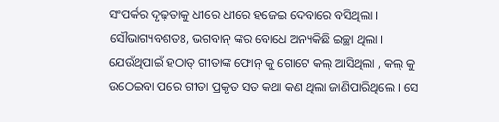ସଂପର୍କର ଦୃଢ଼ତାକୁ ଧୀରେ ଧୀରେ ହଜେଇ ଦେବାରେ ବସିଥିଲା । ସୌଭାଗ୍ୟବଶତଃ, ଭଗବାନ୍ ଙ୍କର ବୋଧେ ଅନ୍ୟକିଛି ଇଚ୍ଛା ଥିଲା । ଯେଉଁଥିପାଇଁ ହଠାତ୍ ଗୀତାଙ୍କ ଫୋନ୍ କୁ ଗୋଟେ କଲ୍ ଆସିଥିଲା , କଲ୍ କୁ ଉଠେଇବା ପରେ ଗୀତା ପ୍ରକୃତ ସତ କଥା କଣ ଥିଲା ଜାଣିପାରିଥିଲେ । ସେ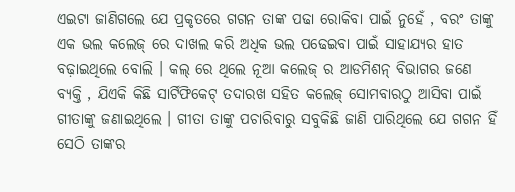ଏଇଟା ଜାଣିଗଲେ ଯେ ପ୍ରକୃତରେ ଗଗନ ତାଙ୍କ ପଢା ରୋକିବା ପାଇଁ ନୁହେଁ , ବରଂ ତାଙ୍କୁ ଏକ ଭଲ କଲେଜ୍ ରେ ଦାଖଲ କରି ଅଧିକ ଭଲ ପଢେଇବା ପାଇଁ ସାହାଯ୍ୟର ହାତ ବଢ଼ାଇଥିଲେ ବୋଲି । କଲ୍ ରେ ଥିଲେ ନୂଆ କଲେଜ୍ ର ଆଡମିଶନ୍ ବିଭାଗର ଜଣେ ବ୍ୟକ୍ତି , ଯିଏକି କିଛି ସାର୍ଟିଫିକେଟ୍ ତଦାରଖ ସହିତ କଲେଜ୍ ସୋମବାରଠୁ ଆସିବା ପାଇଁ ଗୀତାଙ୍କୁ ଜଣାଇଥିଲେ । ଗୀତା ତାଙ୍କୁ ପଚାରିବାରୁ ସବୁକିଛି ଜାଣି ପାରିଥିଲେ ଯେ ଗଗନ ହିଁ ସେଠି ତାଙ୍କର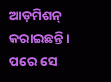ଆଡ଼ମିଶନ୍ କରାଇଛନ୍ତି ।
ପରେ ସେ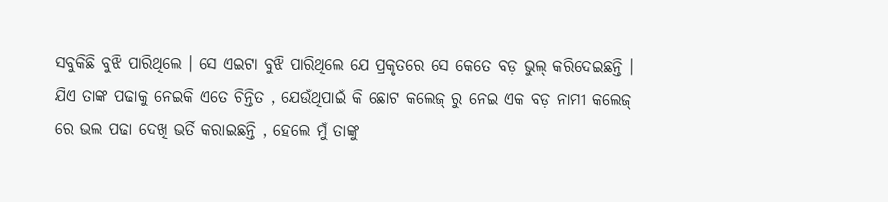ସବୁକିଛି ବୁଝି ପାରିଥିଲେ । ସେ ଏଇଟା ବୁଝି ପାରିଥିଲେ ଯେ ପ୍ରକୃତରେ ସେ କେତେ ବଡ଼ ଭୁଲ୍ କରିଦେଇଛନ୍ତି । ଯିଏ ତାଙ୍କ ପଢାକୁ ନେଇକି ଏତେ ଚିନ୍ତିତ , ଯେଉଁଥିପାଇଁ କି ଛୋଟ କଲେଜ୍ ରୁ ନେଇ ଏକ ବଡ଼ ନାମୀ କଲେଜ୍ ରେ ଭଲ ପଢା ଦେଖି ଭର୍ତି କରାଇଛନ୍ତି , ହେଲେ ମୁଁ ତାଙ୍କୁ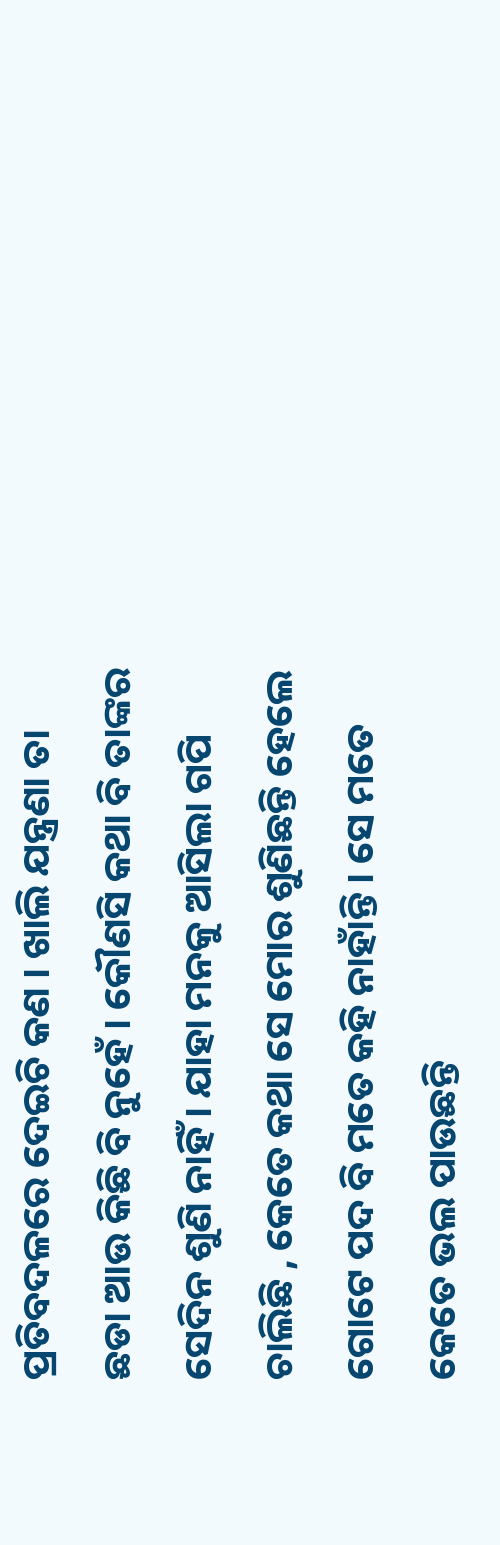ପ୍ରତିବଦଳରେ ଦେଇଚି କଣ । ଖାଲି ଯନ୍ତ୍ରଣା ତା ଛଡା ଆଉ କିଛି ବି ନୁହେଁ । କୌଣସି କଥା ବି ତାଙ୍କର ସେଦିନ ଶୁଣି ନାହିଁ । ଯାହା ମନକୁ ଆସିଲା ଗପି ଚାଲିଛି , କେତେ କଥା ସେ ମୋର ଶୁଣିଛନ୍ତି ହେଲେ ଗୋଟେ ପଦ ବି ମତେ କହି ନାହାଁନ୍ତି । ସେ ମତେ କେତେ ଭଲ ପାଉଛନ୍ତି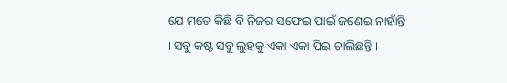ଯେ ମତେ କିଛି ବି ନିଜର ସଫେଇ ପାଇଁ ଜଣେଇ ନାହାଁନ୍ତି । ସବୁ କଷ୍ଟ ସବୁ ଲୁହକୁ ଏକା ଏକା ପିଇ ଚାଲିଛନ୍ତି ।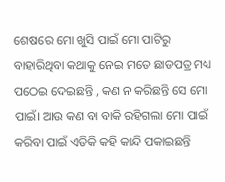ଶେଷରେ ମୋ ଖୁସି ପାଇଁ ମୋ ପାଟିରୁ ବାହାରିଥିବା କଥାକୁ ନେଇ ମତେ ଛାଡପତ୍ର ମଧ୍ୟ ପଠେଇ ଦେଇଛନ୍ତି , କଣ ନ କରିଛନ୍ତି ସେ ମୋ ପାଇଁ। ଆଉ କଣ ବା ବାକି ରହିଗଲା ମୋ ପାଇଁ କରିବା ପାଇଁ ଏତିକି କହି କାନ୍ଦି ପକାଇଛନ୍ତି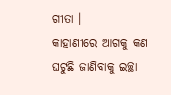ଗୀତା ।
କାହାଣୀରେ ଆଗକୁ କଣ ଘଟୁଛି ଜାଣିବାକୁ ଇଚ୍ଛା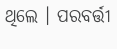ଥିଲେ । ପରବର୍ତ୍ତୀ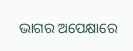ଭାଗର ଅପେକ୍ଷାରେ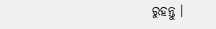ରୁହନ୍ତୁ ।